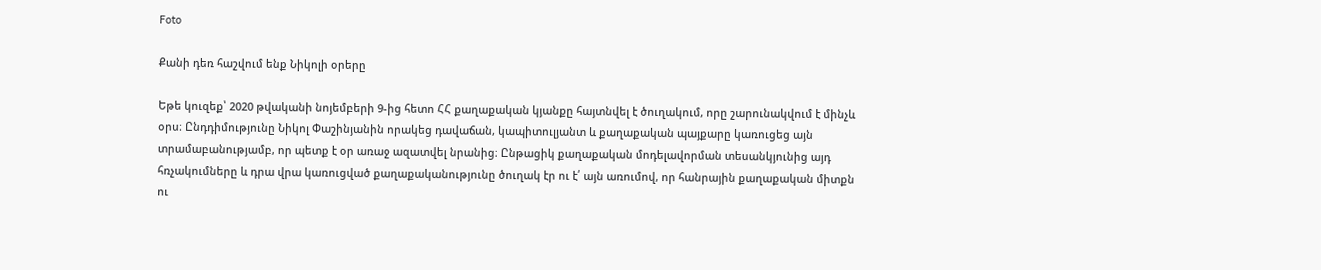Foto

Քանի դեռ հաշվում ենք Նիկոլի օրերը

Եթե կուզեք՝ 2020 թվականի նոյեմբերի 9-ից հետո ՀՀ քաղաքական կյանքը հայտնվել է ծուղակում, որը շարունակվում է մինչև օրս։ Ընդդիմությունը Նիկոլ Փաշինյանին որակեց դավաճան, կապիտուլյանտ և քաղաքական պայքարը կառուցեց այն տրամաբանությամբ, որ պետք է օր առաջ ազատվել նրանից։ Ընթացիկ քաղաքական մոդելավորման տեսանկյունից այդ հռչակումները և դրա վրա կառուցված քաղաքականությունը ծուղակ էր ու է՛ այն առումով, որ հանրային քաղաքական միտքն ու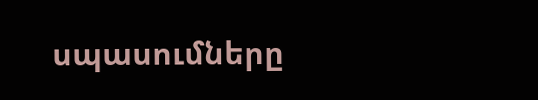սպասումները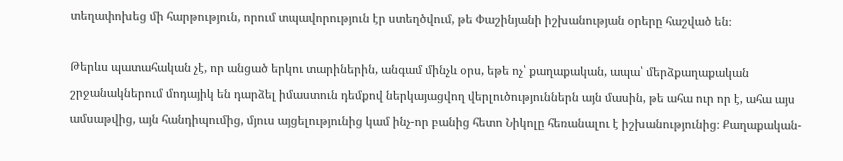տեղափոխեց մի հարթություն, որում տպավորություն էր ստեղծվում, թե Փաշինյանի իշխանության օրերը հաշված են։

Թերևս պատահական չէ, որ անցած երկու տարիներին, անգամ մինչև օրս, եթե ոչ՝ քաղաքական, ապա՝ մերձքաղաքական շրջանակներում մոդայիկ են դարձել իմաստուն դեմքով ներկայացվող վերլուծություններն այն մասին, թե ահա ուր որ է, ահա այս ամսաթվից, այն հանդիպումից, մյուս այցելությունից կամ ինչ-որ բանից հետո Նիկոլը հեռանալու է իշխանությունից։ Քաղաքական-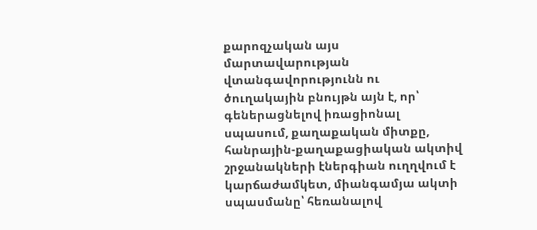քարոզչական այս մարտավարության վտանգավորությունն ու ծուղակային բնույթն այն է, որ՝ գեներացնելով իռացիոնալ սպասում, քաղաքական միտքը, հանրային-քաղաքացիական ակտիվ շրջանակների էներգիան ուղղվում է կարճաժամկետ, միանգամյա ակտի սպասմանը՝ հեռանալով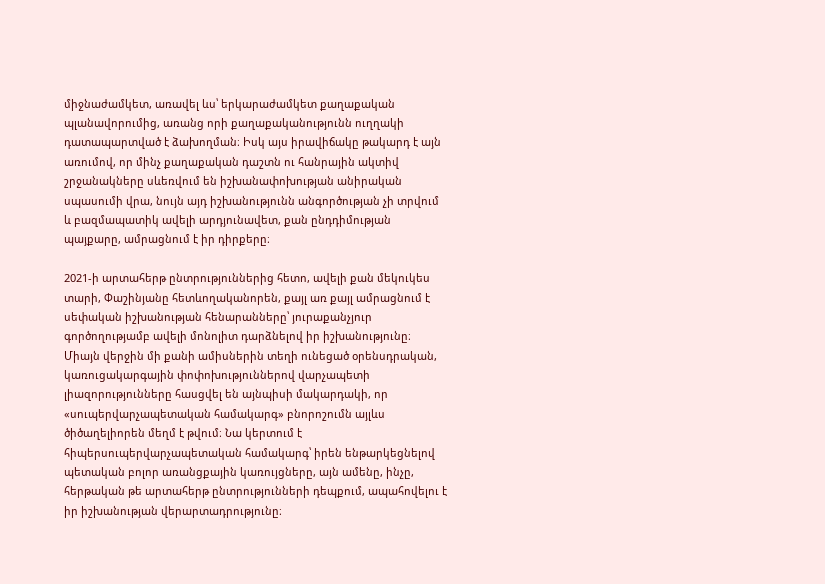միջնաժամկետ, առավել ևս՝ երկարաժամկետ քաղաքական պլանավորումից, առանց որի քաղաքականությունն ուղղակի դատապարտված է ձախողման։ Իսկ այս իրավիճակը թակարդ է այն առումով, որ մինչ քաղաքական դաշտն ու հանրային ակտիվ շրջանակները սևեռվում են իշխանափոխության անիրական սպասումի վրա, նույն այդ իշխանությունն անգործության չի տրվում և բազմապատիկ ավելի արդյունավետ, քան ընդդիմության պայքարը, ամրացնում է իր դիրքերը։

2021-ի արտահերթ ընտրություններից հետո, ավելի քան մեկուկես տարի, Փաշինյանը հետևողականորեն, քայլ առ քայլ ամրացնում է սեփական իշխանության հենարանները՝ յուրաքանչյուր գործողությամբ ավելի մոնոլիտ դարձնելով իր իշխանությունը։ Միայն վերջին մի քանի ամիսներին տեղի ունեցած օրենսդրական, կառուցակարգային փոփոխություններով վարչապետի լիազորությունները հասցվել են այնպիսի մակարդակի, որ «սուպերվարչապետական համակարգ» բնորոշումն այլևս ծիծաղելիորեն մեղմ է թվում։ Նա կերտում է հիպերսուպերվարչապետական համակարգ՝ իրեն ենթարկեցնելով պետական բոլոր առանցքային կառույցները, այն ամենը, ինչը, հերթական թե արտահերթ ընտրությունների դեպքում, ապահովելու է իր իշխանության վերարտադրությունը։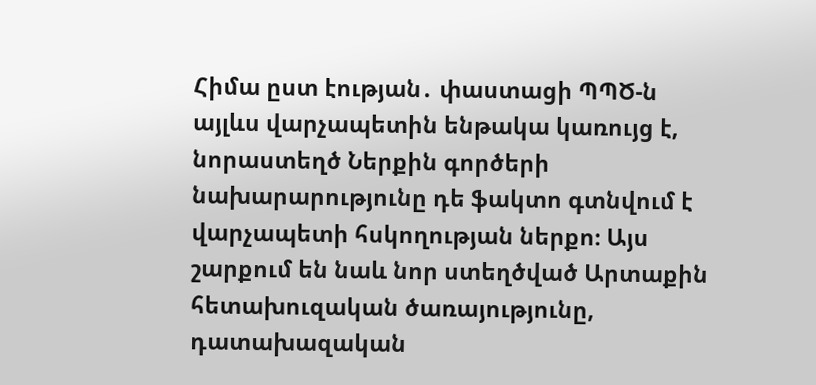Հիմա ըստ էության․ փաստացի ՊՊԾ-ն այլևս վարչապետին ենթակա կառույց է, նորաստեղծ Ներքին գործերի նախարարությունը դե ֆակտո գտնվում է վարչապետի հսկողության ներքո։ Այս շարքում են նաև նոր ստեղծված Արտաքին հետախուզական ծառայությունը, դատախազական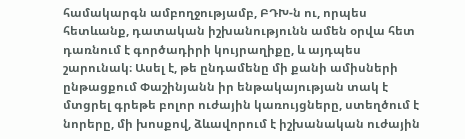համակարգն ամբողջությամբ, ԲԴԽ-ն ու, որպես հետևանք, դատական իշխանությունն ամեն օրվա հետ դառնում է գործադիրի կույրաղիքը, և այդպես շարունակ։ Ասել է, թե ընդամենը մի քանի ամիսների ընթացքում Փաշինյանն իր ենթակայության տակ է մտցրել գրեթե բոլոր ուժային կառույցները, ստեղծում է նորերը, մի խոսքով, ձևավորում է իշխանական ուժային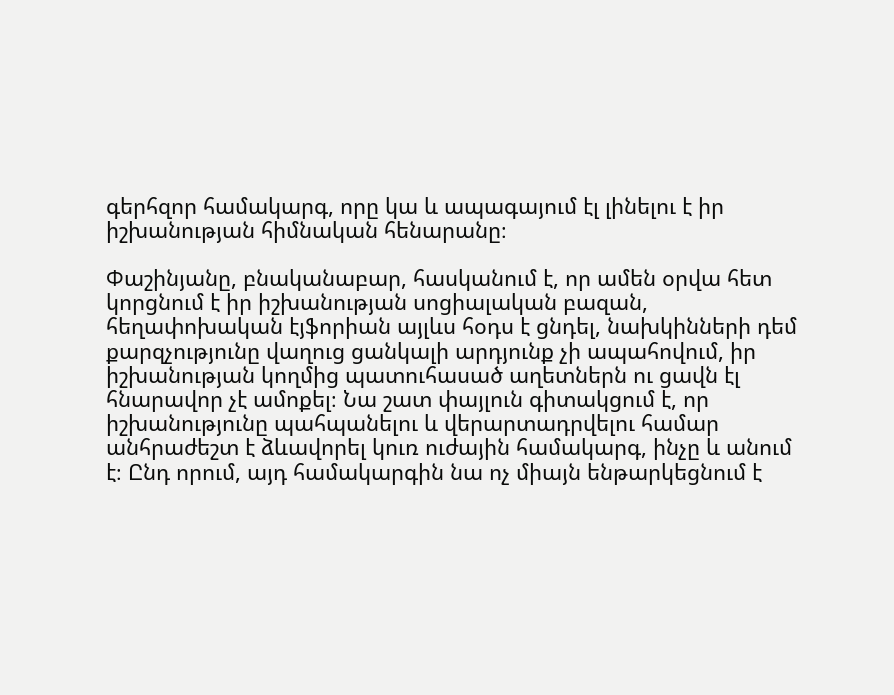գերհզոր համակարգ, որը կա և ապագայում էլ լինելու է իր իշխանության հիմնական հենարանը։

Փաշինյանը, բնականաբար, հասկանում է, որ ամեն օրվա հետ կորցնում է իր իշխանության սոցիալական բազան, հեղափոխական էյֆորիան այլևս հօդս է ցնդել, նախկինների դեմ քարզչությունը վաղուց ցանկալի արդյունք չի ապահովում, իր իշխանության կողմից պատուհասած աղետներն ու ցավն էլ հնարավոր չէ ամոքել։ Նա շատ փայլուն գիտակցում է, որ իշխանությունը պահպանելու և վերարտադրվելու համար անհրաժեշտ է ձևավորել կուռ ուժային համակարգ, ինչը և անում է։ Ընդ որում, այդ համակարգին նա ոչ միայն ենթարկեցնում է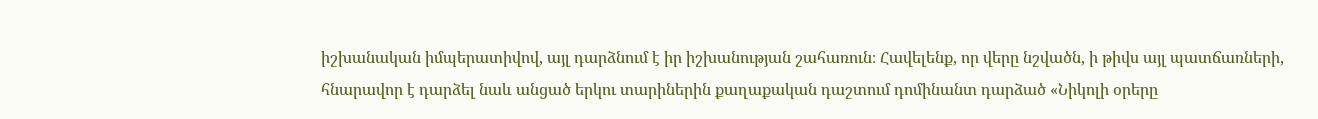իշխանական իմպերատիվով, այլ դարձնում է իր իշխանության շահառուն։ Հավելենք, որ վերը նշվածն, ի թիվս այլ պատճառների, հնարավոր է դարձել նաև անցած երկու տարիներին քաղաքական դաշտում դոմինանտ դարձած «Նիկոլի օրերը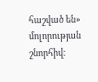հաշված են» մոլորության շնորհիվ։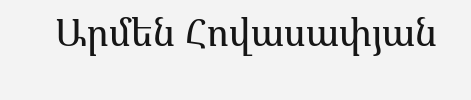Արմեն Հովասափյան